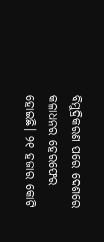ବିମୁଦ୍ରିକରଣ ପରେ ଦେଶରେ କଳାଧନର ହେରଫେର ହୋଇଛି। ୨୧ ହଜାର କୋଟି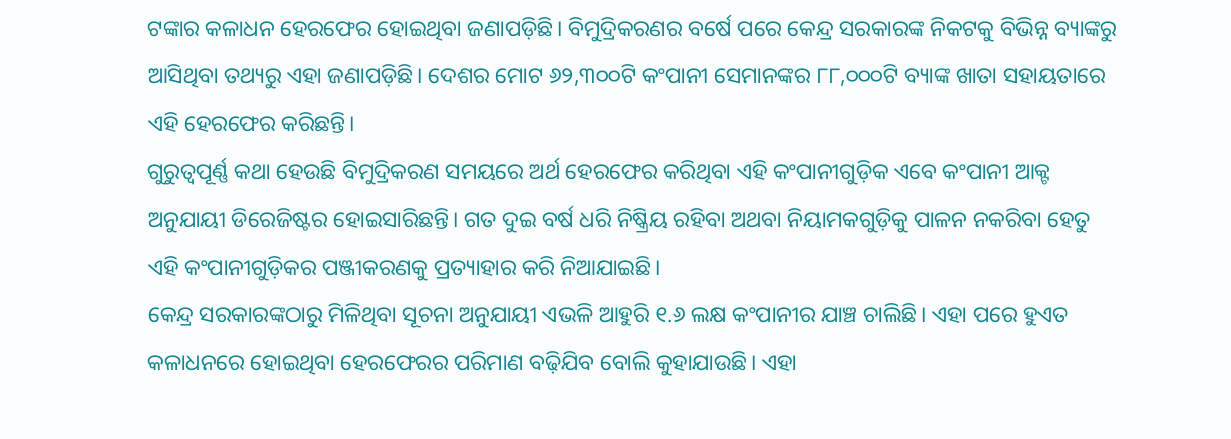ଟଙ୍କାର କଳାଧନ ହେରଫେର ହୋଇଥିବା ଜଣାପଡ଼ିଛି। ବିମୁଦ୍ରିକରଣର ବର୍ଷେ ପରେ କେନ୍ଦ୍ର ସରକାରଙ୍କ ନିକଟକୁ ବିଭିନ୍ନ ବ୍ୟାଙ୍କରୁ ଆସିଥିବା ତଥ୍ୟରୁ ଏହା ଜଣାପଡ଼ିଛି। ଦେଶର ମୋଟ ୬୨,୩୦୦ଟି କଂପାନୀ ସେମାନଙ୍କର ୮୮,୦୦୦ଟି ବ୍ୟାଙ୍କ ଖାତା ସହାୟତାରେ ଏହି ହେରଫେର କରିଛନ୍ତି।
ଗୁରୁତ୍ୱପୂର୍ଣ୍ଣ କଥା ହେଉଛି ବିମୁଦ୍ରିକରଣ ସମୟରେ ଅର୍ଥ ହେରଫେର କରିଥିବା ଏହି କଂପାନୀଗୁଡ଼ିକ ଏବେ କଂପାନୀ ଆକ୍ଟ ଅନୁଯାୟୀ ଡିରେଜିଷ୍ଟର ହୋଇସାରିଛନ୍ତି। ଗତ ଦୁଇ ବର୍ଷ ଧରି ନିଷ୍କ୍ରିୟ ରହିବା ଅଥବା ନିୟାମକଗୁଡ଼ିକୁ ପାଳନ ନକରିବା ହେତୁ ଏହି କଂପାନୀଗୁଡ଼ିକର ପଞ୍ଜୀକରଣକୁ ପ୍ରତ୍ୟାହାର କରି ନିଆଯାଇଛି।
କେନ୍ଦ୍ର ସରକାରଙ୍କଠାରୁ ମିଳିଥିବା ସୂଚନା ଅନୁଯାୟୀ ଏଭଳି ଆହୁରି ୧.୬ ଲକ୍ଷ କଂପାନୀର ଯାଞ୍ଚ ଚାଲିଛି। ଏହା ପରେ ହୁଏତ କଳାଧନରେ ହୋଇଥିବା ହେରଫେରର ପରିମାଣ ବଢ଼ିଯିବ ବୋଲି କୁହାଯାଉଛି। ଏହା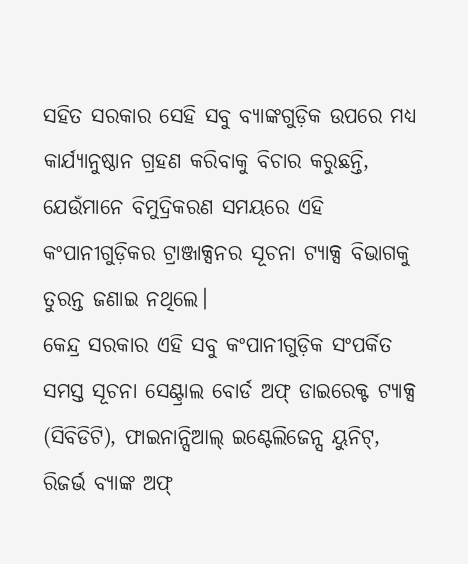ସହିତ ସରକାର ସେହି ସବୁ ବ୍ୟାଙ୍କଗୁଡ଼ିକ ଉପରେ ମଧ୍ୟ କାର୍ଯ୍ୟାନୁଷ୍ଠାନ ଗ୍ରହଣ କରିବାକୁ ବିଚାର କରୁଛନ୍ତି, ଯେଉଁମାନେ ବିମୁଦ୍ରିକରଣ ସମୟରେ ଏହି କଂପାନୀଗୁଡ଼ିକର ଟ୍ରାଞ୍ଜାକ୍ସନର ସୂଚନା ଟ୍ୟାକ୍ସ ବିଭାଗକୁ ତୁରନ୍ତ ଜଣାଇ ନଥିଲେ।
କେନ୍ଦ୍ର ସରକାର ଏହି ସବୁ କଂପାନୀଗୁଡ଼ିକ ସଂପର୍କିତ ସମସ୍ତ ସୂଚନା ସେଣ୍ଟ୍ରାଲ ବୋର୍ଡ ଅଫ୍ ଡାଇରେକ୍ଟ ଟ୍ୟାକ୍ସ (ସିବିଡିଟି), ଫାଇନାନ୍ସିଆଲ୍ ଇଣ୍ଟେଲିଜେନ୍ସ ୟୁନିଟ୍, ରିଜର୍ଭ ବ୍ୟାଙ୍କ ଅଫ୍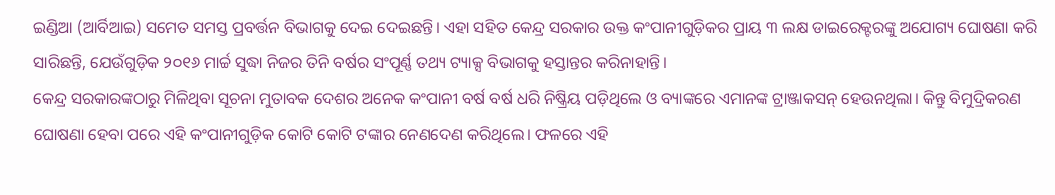ଇଣ୍ଡିଆ (ଆର୍ବିଆଇ) ସମେତ ସମସ୍ତ ପ୍ରବର୍ତ୍ତନ ବିଭାଗକୁ ଦେଇ ଦେଇଛନ୍ତି। ଏହା ସହିତ କେନ୍ଦ୍ର ସରକାର ଉକ୍ତ କଂପାନୀଗୁଡ଼ିକର ପ୍ରାୟ ୩ ଲକ୍ଷ ଡାଇରେକ୍ଟରଙ୍କୁ ଅଯୋଗ୍ୟ ଘୋଷଣା କରି ସାରିଛନ୍ତି, ଯେଉଁଗୁଡ଼ିକ ୨୦୧୬ ମାର୍ଚ୍ଚ ସୁଦ୍ଧା ନିଜର ତିନି ବର୍ଷର ସଂପୂର୍ଣ୍ଣ ତଥ୍ୟ ଟ୍ୟାକ୍ସ ବିଭାଗକୁ ହସ୍ତାନ୍ତର କରିନାହାନ୍ତି।
କେନ୍ଦ୍ର ସରକାରଙ୍କଠାରୁ ମିଳିଥିବା ସୂଚନା ମୁତାବକ ଦେଶର ଅନେକ କଂପାନୀ ବର୍ଷ ବର୍ଷ ଧରି ନିଷ୍କ୍ରିୟ ପଡ଼ିଥିଲେ ଓ ବ୍ୟାଙ୍କରେ ଏମାନଙ୍କ ଟ୍ରାଞ୍ଜାକସନ୍ ହେଉନଥିଲା। କିନ୍ତୁ ବିମୁଦ୍ରିକରଣ ଘୋଷଣା ହେବା ପରେ ଏହି କଂପାନୀଗୁଡ଼ିକ କୋଟି କୋଟି ଟଙ୍କାର ନେଣଦେଣ କରିଥିଲେ। ଫଳରେ ଏହି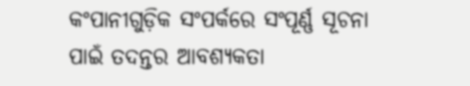କଂପାନୀଗୁଡ଼ିକ ସଂପର୍କରେ ସଂପୂର୍ଣ୍ଣ ସୂଚନା ପାଇଁ ତଦନ୍ତର ଆବଶ୍ୟକତା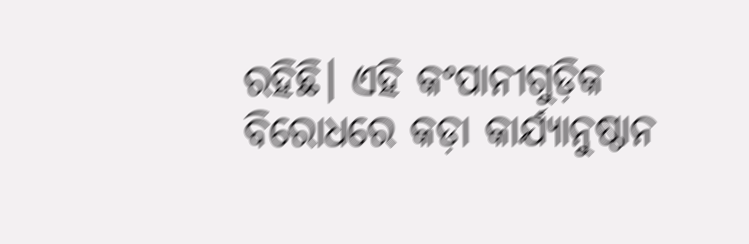ରହିଛି। ଏହି କଂପାନୀଗୁଡ଼ିକ ବିରୋଧରେ କଡ଼ା କାର୍ଯ୍ୟାନୁଷ୍ଠାନ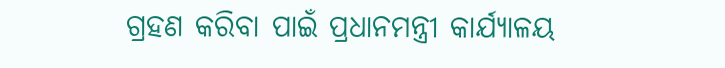ଗ୍ରହଣ କରିବା ପାଇଁ ପ୍ରଧାନମନ୍ତ୍ରୀ କାର୍ଯ୍ୟାଳୟ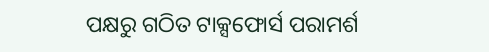ପକ୍ଷରୁ ଗଠିତ ଟାକ୍ସଫୋର୍ସ ପରାମର୍ଶ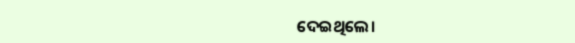ଦେଇଥିଲେ।